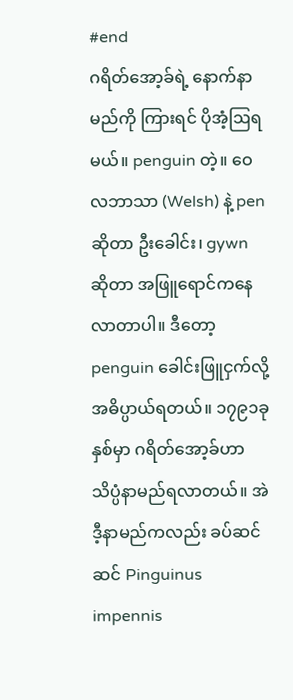#end
ဂရိတ်အော့ခ်ရဲ့ နောက်နာမည်ကို ကြားရင် ပိုအံ့ဩရမယ်။ penguin တဲ့။ ဝေလဘာသာ (Welsh) နဲ့ pen ဆိုတာ ဦးခေါင်း၊ gywn ဆိုတာ အဖြူရောင်ကနေ လာတာပါ။ ဒီတော့ penguin ခေါင်းဖြူငှက်လို့ အဓိပ္ပာယ်ရတယ်။ ၁၇၉၁ခုနှစ်မှာ ဂရိတ်အော့ခ်ဟာ သိပ္ပံနာမည်ရလာတယ်။ အဲဒီ့နာမည်ကလည်း ခပ်ဆင်ဆင် Pinguinus impennis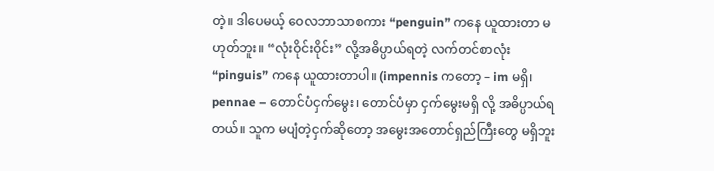တဲ့။ ဒါပေမယ့် ဝေလဘာသာစကား “penguin” ကနေ ယူထားတာ မဟုတ်ဘူး။ “လုံးဝိုင်းဝိုင်း” လို့အဓိပ္ပာယ်ရတဲ့ လက်တင်စာလုံး “pinguis” ကနေ ယူထားတာပါ။ (impennis ကတော့ – im မရှိ၊ pennae – တောင်ပံငှက်မွေး၊ တောင်ပံမှာ ငှက်မွေးမရှိ လို့ အဓိပ္ပာယ်ရတယ်။ သူက မပျံတဲ့ငှက်ဆိုတော့ အမွေးအတောင်ရှည်ကြီးတွေ မရှိဘူး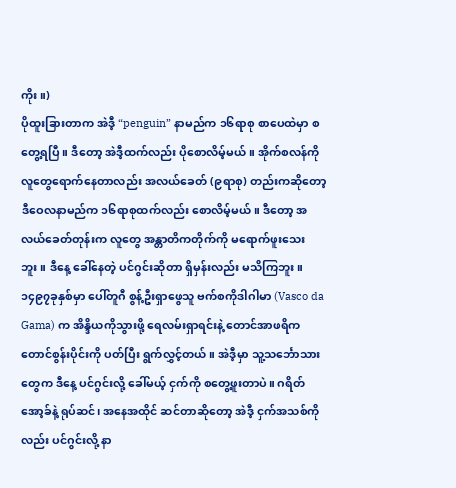ကိုး။)
ပိုထူးခြားတာက အဲဒီ့ “penguin” နာမည်က ၁၆ရာစု စာပေထဲမှာ စတွေ့ရပြီ။ ဒီတော့ အဲဒီ့ထက်လည်း ပိုစောလိမ့်မယ်။ အိုက်စလန်ကို လူတွေရောက်နေတာလည်း အလယ်ခေတ် (၉ရာစု) တည်းကဆိုတော့ ဒီဝေလနာမည်က ၁၆ရာစုထက်လည်း စောလိမ့်မယ်။ ဒီတော့ အလယ်ခေတ်တုန်းက လူတွေ အန္တာတိကတိုက်ကို မရောက်ဖူးသေးဘူး။ ဒီနေ့ ခေါ်နေတဲ့ ပင်ဂွင်းဆိုတာ ရှိမှန်းလည်း မသိကြဘူး။
၁၄၉၇ခုနှစ်မှာ ပေါ်တူဂီ စွန့်ဦးရှာဖွေသူ ဗက်စကိုဒါဂါမာ (Vasco da Gama) က အိန္ဒိယကိုသွားဖို့ ရေလမ်းရှာရင်းနဲ့ တောင်အာဖရိက တောင်စွန်းပိုင်းကို ပတ်ပြီး ရွက်လွှင့်တယ်။ အဲဒီ့မှာ သူ့သင်္ဘောသားတွေက ဒီနေ့ ပင်ဂွင်းလို့ ခေါ်မယ့် ငှက်ကို စတွေ့ဖူးတာပဲ။ ဂရိတ်အော့ခ်နဲ့ ရုပ်ဆင်၊ အနေအထိုင် ဆင်တာဆိုတော့ အဲဒီ့ ငှက်အသစ်ကိုလည်း ပင်ဂွင်းလို့ နာ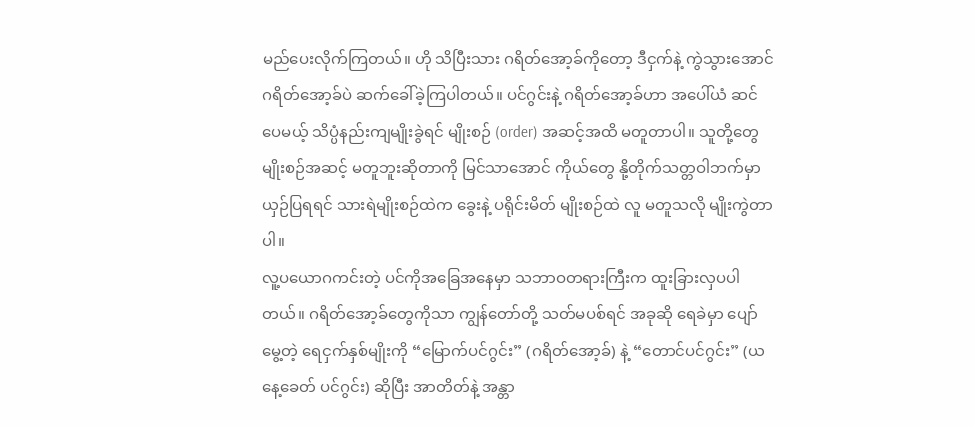မည်ပေးလိုက်ကြတယ်။ ဟို သိပြီးသား ဂရိတ်အော့ခ်ကိုတော့ ဒီငှက်နဲ့ ကွဲသွားအောင် ဂရိတ်အော့ခ်ပဲ ဆက်ခေါ်ခဲ့ကြပါတယ်။ ပင်ဂွင်းနဲ့ ဂရိတ်အော့ခ်ဟာ အပေါ်ယံ ဆင်ပေမယ့် သိပ္ပံနည်းကျမျိုးခွဲရင် မျိုးစဉ် (order) အဆင့်အထိ မတူတာပါ။ သူတို့တွေ မျိုးစဉ်အဆင့် မတူဘူးဆိုတာကို မြင်သာအောင် ကိုယ်တွေ နို့တိုက်သတ္တဝါဘက်မှာ ယှဉ်ပြရရင် သားရဲမျိုးစဉ်ထဲက ခွေးနဲ့ ပရိုင်းမိတ် မျိုးစဉ်ထဲ လူ မတူသလို မျိုးကွဲတာပါ။
လူ့ပယောဂကင်းတဲ့ ပင်ကိုအခြေအနေမှာ သဘာဝတရားကြီးက ထူးခြားလှပပါတယ်။ ဂရိတ်အော့ခ်တွေကိုသာ ကျွန်တော်တို့ သတ်မပစ်ရင် အခုဆို ရေခဲမှာ ပျော်မွေ့တဲ့ ရေငှက်နှစ်မျိုးကို “မြောက်ပင်ဂွင်း” (ဂရိတ်အော့ခ်) နဲ့ “တောင်ပင်ဂွင်း” (ယနေ့ခေတ် ပင်ဂွင်း) ဆိုပြီး အာတိတ်နဲ့ အန္တာ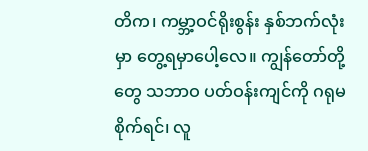တိက၊ ကမ္ဘာ့ဝင်ရိုးစွန်း နှစ်ဘက်လုံးမှာ တွေ့ရမှာပေါ့လေ။ ကျွန်တော်တို့တွေ သဘာဝ ပတ်ဝန်းကျင်ကို ဂရုမစိုက်ရင်၊ လူ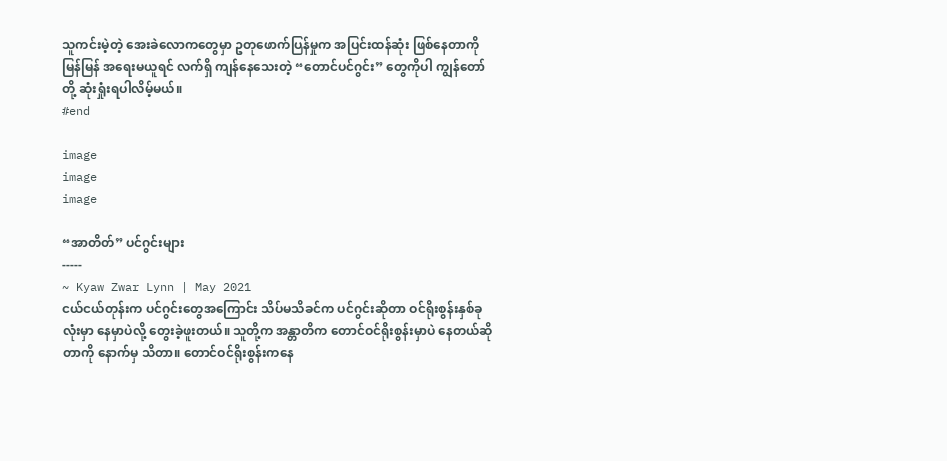သူကင်းမဲ့တဲ့ အေးခဲလောကတွေမှာ ဥတုဖောက်ပြန်မှုက အပြင်းထန်ဆုံး ဖြစ်နေတာကို မြန်မြန် အရေးမယူရင် လက်ရှိ ကျန်နေသေးတဲ့ “တောင်ပင်ဂွင်း” တွေကိုပါ ကျွန်တော်တို့ ဆုံးရှုံးရပါလိမ့်မယ်။
#end

image
image
image

“အာတိတ်” ပင်ဂွင်းများ
-----
~ Kyaw Zwar Lynn | May 2021
ငယ်ငယ်တုန်းက ပင်ဂွင်းတွေအကြောင်း သိပ်မသိခင်က ပင်ဂွင်းဆိုတာ ဝင်ရိုးစွန်းနှစ်ခုလုံးမှာ နေမှာပဲလို့ တွေးခဲ့ဖူးတယ်။ သူတို့က အန္တာတိက တောင်ဝင်ရိုးစွန်းမှာပဲ နေတယ်ဆိုတာကို နောက်မှ သိတာ။ တောင်ဝင်ရိုးစွန်းကနေ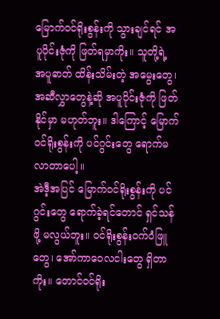မြောက်ဝင်ရိုးစွန်းကို သွားချင်ရင် အပူပိုင်းဇုံကို ဖြတ်ရမှာကိုး။ သူတို့ရဲ့ အပူဓာတ် ထိန်းသိမ်းတဲ့ အမွေးတွေ၊ အဆီလွှာတွေနဲ့ဆို အပူပိုင်းဇုံကို ဖြတ်နိုင်မှာ မဟုတ်ဘူး။ ဒါကြောင့် မြောက်ဝင်ရိုးစွန်းကို ပင်ဂွင်းတွေ ရောက်မလာတာပေါ့။
အဲဒီ့အပြင် မြောက်ဝင်ရိုးစွန်းကို ပင်ဂွင်းတွေ ‌ရောက်ခဲ့ရင်တောင် ရှင်သန်ဖို့ မလွယ်ဘူး။ ဝင်ရိုးစွန်းဝက်ဝံဖြူတွေ၊ အော်ကာဝေလငါးတွေ ရှိတာကိုး။ တောင်ဝင်ရိုး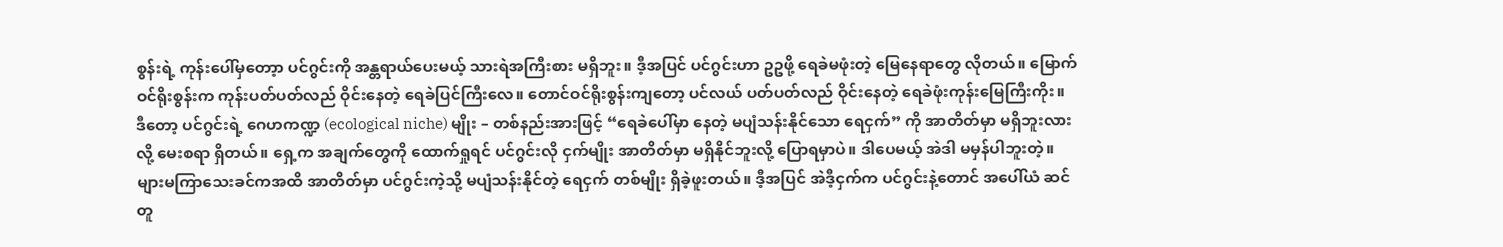စွန်းရဲ့ ကုန်းပေါ်မှတော့ာ ပင်ဂွင်းကို အန္တရာယ်ပေးမယ့် သားရဲအကြီးစား မရှိဘူး။ ဒီ့အပြင် ပင်ဂွင်းဟာ ဥဥဖို့ ရေခဲမဖုံးတဲ့ မြေနေရာတွေ လိုတယ်။ မြောက်ဝင်ရိုးစွန်းက ကုန်းပတ်ပတ်လည် ဝိုင်းနေတဲ့ ရေခဲပြင်ကြီးလေ။ တောင်ဝင်ရိုးစွန်းကျတော့ ပင်လယ် ပတ်ပတ်လည် ဝိုင်းနေတဲ့ ရေခဲဖုံးကုန်းမြေကြီးကိုး။
ဒီတော့ ပင်ဂွင်းရဲ့ ဂေဟကဏ္ဍ (ecological niche) မျိုး – တစ်နည်းအားဖြင့် “ရေခဲပေါ်မှာ နေတဲ့ မပျံသန်းနိုင်သော ရေငှက်” ကို အာတိတ်မှာ မရှိဘူးလားလို့ မေးစရာ ရှိတယ်။ ရှေ့က အချက်တွေကို ထောက်ရှုရင် ပင်ဂွင်းလို ငှက်မျိုး အာတိတ်မှာ မရှိနိုင်ဘူးလို့ ပြောရမှာပဲ။ ဒါပေမယ့် အဲဒါ မမှန်ပါဘူးတဲ့။
များမကြာသေးခင်ကအထိ အာတိတ်မှာ ပင်ဂွင်းကဲ့သို့ မပျံသန်းနိုင်တဲ့ ရေငှက် တစ်မျိုး ရှိခဲ့ဖူးတယ်။ ဒီ့အပြင် အဲဒီ့ငှက်က ပင်ဂွင်းနဲ့တောင် အပေါ်ယံ ဆင်တူ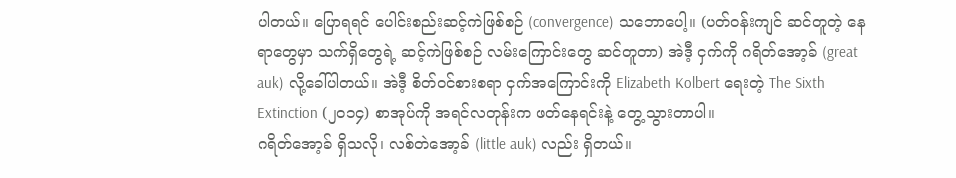ပါတယ်။ ပြောရရင် ပေါင်းစည်းဆင့်ကဲဖြစ်စဉ် (convergence) သဘောပေါ့။ (ပတ်ဝန်းကျင် ဆင်တူတဲ့ နေရာတွေမှာ သက်ရှိတွေရဲ့ ဆင့်ကဲဖြစ်စဉ် လမ်းကြောင်းတွေ ဆင်တူတာ) အဲဒီ့ ငှက်ကို ဂရိတ်အော့ခ် (great auk) လို့ခေါ်ပါတယ်။ အဲဒီ့ စိတ်ဝင်စားစရာ ငှက်အကြောင်းကို Elizabeth Kolbert ရေးတဲ့ The Sixth Extinction (၂၀၁၄) စာအုပ်ကို အရင်လတုန်းက ဖတ်နေရင်းနဲ့ တွေ့သွားတာပါ။
ဂရိတ်အော့ခ် ရှိသလို၊ လစ်တဲအော့ခ် (little auk) လည်း ရှိတယ်။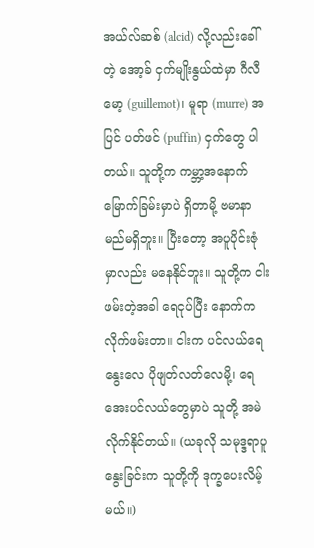အယ်လ်ဆစ် (alcid) လို့လည်းခေါ်တဲ့ အော့ခ် ငှက်မျိုးနွယ်ထဲမှာ ဂီလီမော့ (guillemot)၊ မူရာ (murre) အပြင် ပတ်ဖင် (puffin) ငှက်တွေ ပါတယ်။ သူတို့က ကမ္ဘာ့အနောက်မြောက်ခြမ်းမှာပဲ ရှိတာမို့ ဗမာနာမည်မရှိဘူး။ ပြီးတော့ အပူပိုင်းဇုံမှာလည်း မနေနိုင်ဘူး။ သူတို့က ငါးဖမ်းတဲ့အခါ ရေငုပ်ပြီး နောက်က လိုက်ဖမ်းတာ။ ငါးက ပင်လယ်ရေနွေးလေ ပိုဖျတ်လတ်လေမို့၊ ရေအေးပင်လယ်တွေမှာပဲ သူတို့ အမဲလိုက်နိုင်တယ်။ (ယခုလို သမုဒ္ဒရာပူနွေးခြင်းက သူတို့ကို ဒုက္ခပေးလိမ့်မယ်။)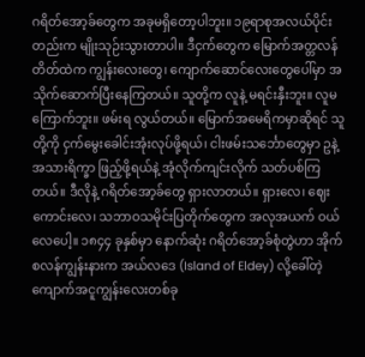ဂရိတ်အော့ခ်တွေက အခုမရှိတော့ပါဘူး။ ၁၉ရာစုအလယ်ပိုင်းတည်းက မျိုးသုဉ်းသွားတာပါ။ ဒီငှက်တွေက မြောက်အတ္တလန်တိတ်ထဲက ကျွန်းလေးတွေ၊ ကျောက်ဆောင်လေးတွေပေါ်မှာ အသိုက်ဆောက်ပြီးနေကြတယ်။ သူတို့က လူနဲ့ မရင်းနှီးဘူး။ လူမကြောက်ဘူး။ ဖမ်းရ လွယ်တယ်။ မြောက်အမေရိကမှာဆိုရင် သူတို့ကို ငှက်မွေးခေါင်းအုံးလုပ်ဖို့ရယ်၊ ငါးဖမ်းသင်္ဘောတွေမှာ ဥနဲ့ အသားရိက္ခာ ဖြည့်ဖို့ရယ်နဲ့ အုံလိုက်ကျင်းလိုက် သတ်ပစ်ကြတယ်။ ဒီလိုနဲ့ ဂရိတ်အော့ခ်တွေ ရှားလာတယ်။ ရှားလေ၊ ဈေးကောင်းလေ၊ သဘာဝသမိုင်းပြတိုက်တွေက အလုအယက် ဝယ်လေပေါ့။ ၁၈၄၄ ခုနှစ်မှာ နောက်ဆုံး ဂရိတ်အော့ခ်စုံတွဲဟာ အိုက်စလန်ကျွန်းနားက အယ်လဒေ (Island of Eldey) လို့ခေါ်တဲ့ ကျောက်အငူကျွန်းလေးတစ်ခု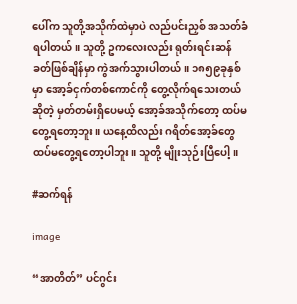ပေါ်က သူတို့အသိုက်ထဲမှာပဲ လည်ပင်းညှစ် အသတ်ခံရပါတယ်။ သူတို့ ဥကလေးလည်း ရုတ်းရင်းဆန်ခတ်ဖြစ်ချိန်မှာ ကွဲအက်သွားပါတယ်။ ၁၈၅၉ခုနှစ်မှာ အော့ခ်ငှက်တစ်ကောင်ကို တွေ့လိုက်ရသေးတယ်ဆိုတဲ့ မှတ်တမ်းရှိပေမယ့် အော့ခ်အသိုက်တော့ ထပ်မတွေ့ရတော့ဘူး။ ယနေ့ထိလည်း ဂရိတ်အော့ခ်တွေ ထပ်မတွေ့ရတော့ပါဘူး။ သူတို့ မျိုးသုဉ်းပြီပေါ့။

#ဆက်ရန်

image

“အာတိတ်” ပင်ဂွင်း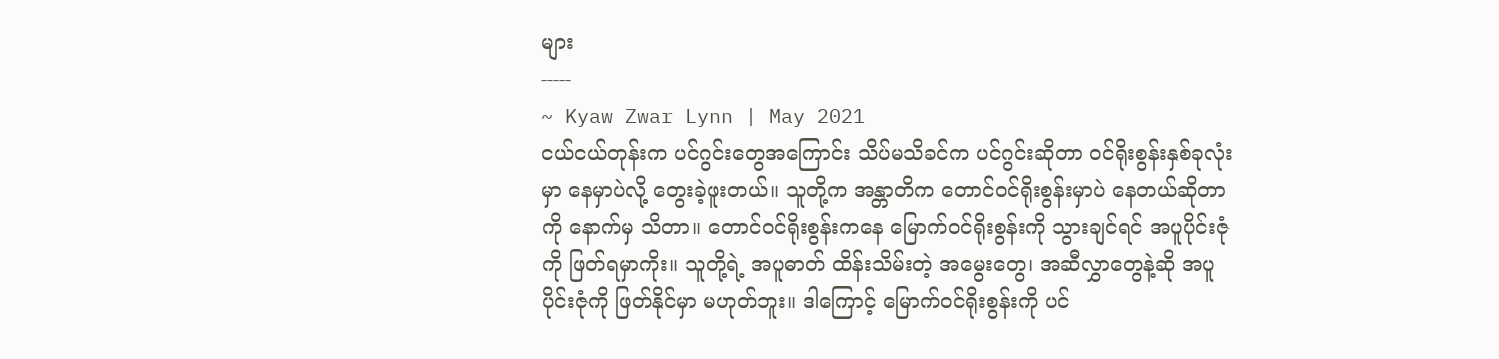များ
-----
~ Kyaw Zwar Lynn | May 2021
ငယ်ငယ်တုန်းက ပင်ဂွင်းတွေအကြောင်း သိပ်မသိခင်က ပင်ဂွင်းဆိုတာ ဝင်ရိုးစွန်းနှစ်ခုလုံးမှာ နေမှာပဲလို့ တွေးခဲ့ဖူးတယ်။ သူတို့က အန္တာတိက တောင်ဝင်ရိုးစွန်းမှာပဲ နေတယ်ဆိုတာကို နောက်မှ သိတာ။ တောင်ဝင်ရိုးစွန်းကနေ မြောက်ဝင်ရိုးစွန်းကို သွားချင်ရင် အပူပိုင်းဇုံကို ဖြတ်ရမှာကိုး။ သူတို့ရဲ့ အပူဓာတ် ထိန်းသိမ်းတဲ့ အမွေးတွေ၊ အဆီလွှာတွေနဲ့ဆို အပူပိုင်းဇုံကို ဖြတ်နိုင်မှာ မဟုတ်ဘူး။ ဒါကြောင့် မြောက်ဝင်ရိုးစွန်းကို ပင်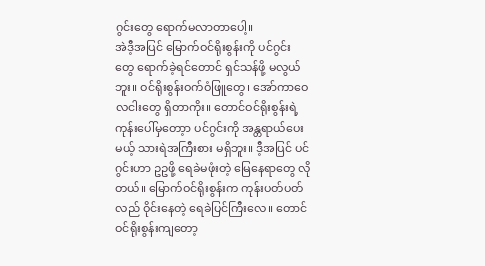ဂွင်းတွေ ရောက်မလာတာပေါ့။
အဲဒီ့အပြင် မြောက်ဝင်ရိုးစွန်းကို ပင်ဂွင်းတွေ ‌ရောက်ခဲ့ရင်တောင် ရှင်သန်ဖို့ မလွယ်ဘူး။ ဝင်ရိုးစွန်းဝက်ဝံဖြူတွေ၊ အော်ကာဝေလငါးတွေ ရှိတာကိုး။ တောင်ဝင်ရိုးစွန်းရဲ့ ကုန်းပေါ်မှတော့ာ ပင်ဂွင်းကို အန္တရာယ်ပေးမယ့် သားရဲအကြီးစား မရှိဘူး။ ဒီ့အပြင် ပင်ဂွင်းဟာ ဥဥဖို့ ရေခဲမဖုံးတဲ့ မြေနေရာတွေ လိုတယ်။ မြောက်ဝင်ရိုးစွန်းက ကုန်းပတ်ပတ်လည် ဝိုင်းနေတဲ့ ရေခဲပြင်ကြီးလေ။ တောင်ဝင်ရိုးစွန်းကျတော့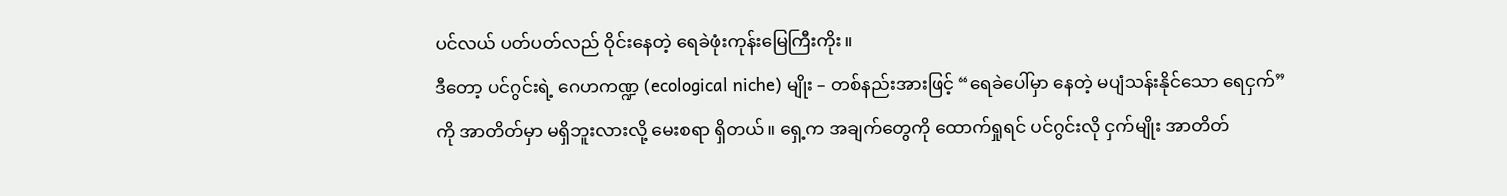ပင်လယ် ပတ်ပတ်လည် ဝိုင်းနေတဲ့ ရေခဲဖုံးကုန်းမြေကြီးကိုး။
ဒီတော့ ပင်ဂွင်းရဲ့ ဂေဟကဏ္ဍ (ecological niche) မျိုး – တစ်နည်းအားဖြင့် “ရေခဲပေါ်မှာ နေတဲ့ မပျံသန်းနိုင်သော ရေငှက်” ကို အာတိတ်မှာ မရှိဘူးလားလို့ မေးစရာ ရှိတယ်။ ရှေ့က အချက်တွေကို ထောက်ရှုရင် ပင်ဂွင်းလို ငှက်မျိုး အာတိတ်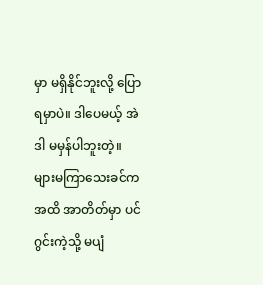မှာ မရှိနိုင်ဘူးလို့ ပြောရမှာပဲ။ ဒါပေမယ့် အဲဒါ မမှန်ပါဘူးတဲ့။
များမကြာသေးခင်ကအထိ အာတိတ်မှာ ပင်ဂွင်းကဲ့သို့ မပျံ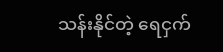သန်းနိုင်တဲ့ ရေငှက်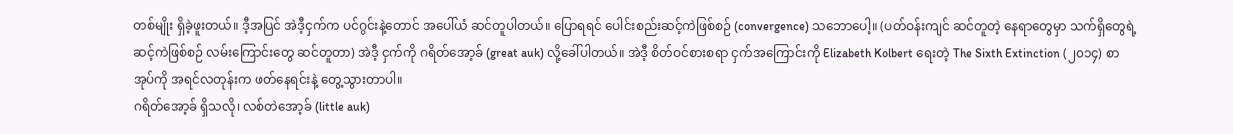တစ်မျိုး ရှိခဲ့ဖူးတယ်။ ဒီ့အပြင် အဲဒီ့ငှက်က ပင်ဂွင်းနဲ့တောင် အပေါ်ယံ ဆင်တူပါတယ်။ ပြောရရင် ပေါင်းစည်းဆင့်ကဲဖြစ်စဉ် (convergence) သဘောပေါ့။ (ပတ်ဝန်းကျင် ဆင်တူတဲ့ နေရာတွေမှာ သက်ရှိတွေရဲ့ ဆင့်ကဲဖြစ်စဉ် လမ်းကြောင်းတွေ ဆင်တူတာ) အဲဒီ့ ငှက်ကို ဂရိတ်အော့ခ် (great auk) လို့ခေါ်ပါတယ်။ အဲဒီ့ စိတ်ဝင်စားစရာ ငှက်အကြောင်းကို Elizabeth Kolbert ရေးတဲ့ The Sixth Extinction (၂၀၁၄) စာအုပ်ကို အရင်လတုန်းက ဖတ်နေရင်းနဲ့ တွေ့သွားတာပါ။
ဂရိတ်အော့ခ် ရှိသလို၊ လစ်တဲအော့ခ် (little auk)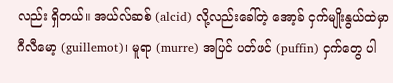လည်း ရှိတယ်။ အယ်လ်ဆစ် (alcid) လို့လည်းခေါ်တဲ့ အော့ခ် ငှက်မျိုးနွယ်ထဲမှာ ဂီလီမော့ (guillemot)၊ မူရာ (murre) အပြင် ပတ်ဖင် (puffin) ငှက်တွေ ပါ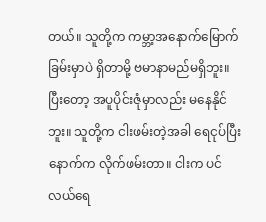တယ်။ သူတို့က ကမ္ဘာ့အနောက်မြောက်ခြမ်းမှာပဲ ရှိတာမို့ ဗမာနာမည်မရှိဘူး။ ပြီးတော့ အပူပိုင်းဇုံမှာလည်း မနေနိုင်ဘူး။ သူတို့က ငါးဖမ်းတဲ့အခါ ရေငုပ်ပြီး နောက်က လိုက်ဖမ်းတာ။ ငါးက ပင်လယ်ရေ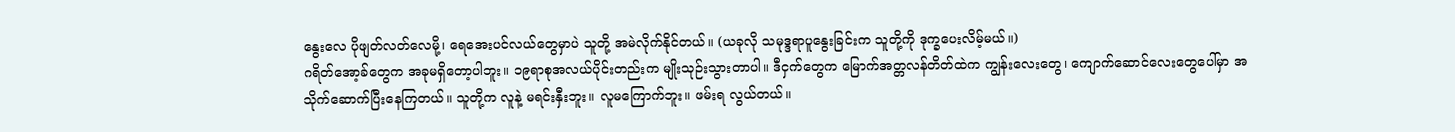နွေးလေ ပိုဖျတ်လတ်လေမို့၊ ရေအေးပင်လယ်တွေမှာပဲ သူတို့ အမဲလိုက်နိုင်တယ်။ (ယခုလို သမုဒ္ဒရာပူနွေးခြင်းက သူတို့ကို ဒုက္ခပေးလိမ့်မယ်။)
ဂရိတ်အော့ခ်တွေက အခုမရှိတော့ပါဘူး။ ၁၉ရာစုအလယ်ပိုင်းတည်းက မျိုးသုဉ်းသွားတာပါ။ ဒီငှက်တွေက မြောက်အတ္တလန်တိတ်ထဲက ကျွန်းလေးတွေ၊ ကျောက်ဆောင်လေးတွေပေါ်မှာ အသိုက်ဆောက်ပြီးနေကြတယ်။ သူတို့က လူနဲ့ မရင်းနှီးဘူး။ လူမကြောက်ဘူး။ ဖမ်းရ လွယ်တယ်။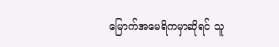မြောက်အမေရိကမှာဆိုရင် သူ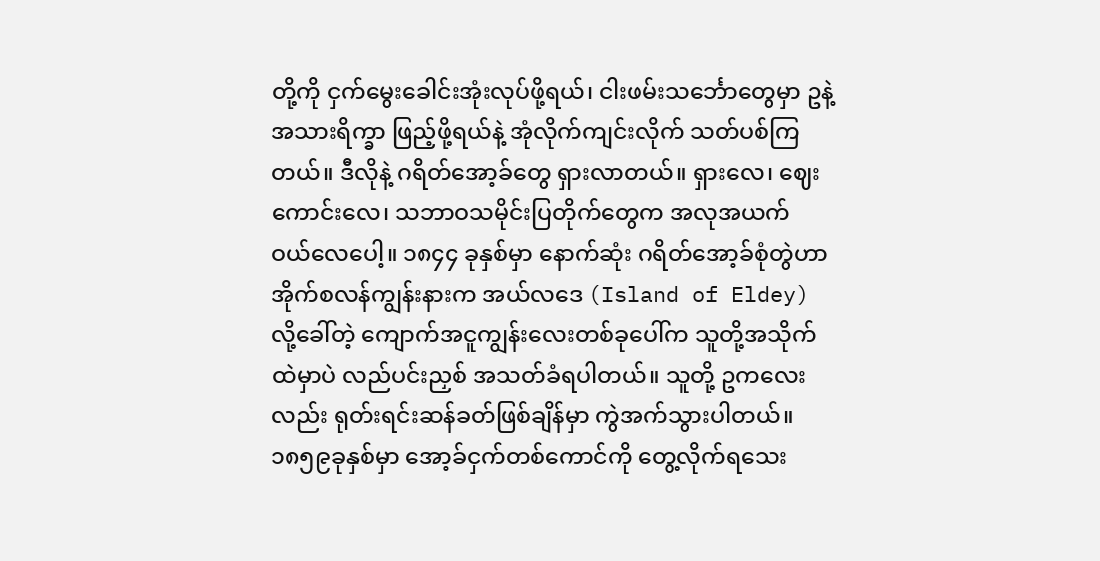တို့ကို ငှက်မွေးခေါင်းအုံးလုပ်ဖို့ရယ်၊ ငါးဖမ်းသင်္ဘောတွေမှာ ဥနဲ့ အသားရိက္ခာ ဖြည့်ဖို့ရယ်နဲ့ အုံလိုက်ကျင်းလိုက် သတ်ပစ်ကြတယ်။ ဒီလိုနဲ့ ဂရိတ်အော့ခ်တွေ ရှားလာတယ်။ ရှားလေ၊ ဈေးကောင်းလေ၊ သဘာဝသမိုင်းပြတိုက်တွေက အလုအယက် ဝယ်လေပေါ့။ ၁၈၄၄ ခုနှစ်မှာ နောက်ဆုံး ဂရိတ်အော့ခ်စုံတွဲဟာ အိုက်စလန်ကျွန်းနားက အယ်လဒေ (Island of Eldey) လို့ခေါ်တဲ့ ကျောက်အငူကျွန်းလေးတစ်ခုပေါ်က သူတို့အသိုက်ထဲမှာပဲ လည်ပင်းညှစ် အသတ်ခံရပါတယ်။ သူတို့ ဥကလေးလည်း ရုတ်းရင်းဆန်ခတ်ဖြစ်ချိန်မှာ ကွဲအက်သွားပါတယ်။ ၁၈၅၉ခုနှစ်မှာ အော့ခ်ငှက်တစ်ကောင်ကို တွေ့လိုက်ရသေး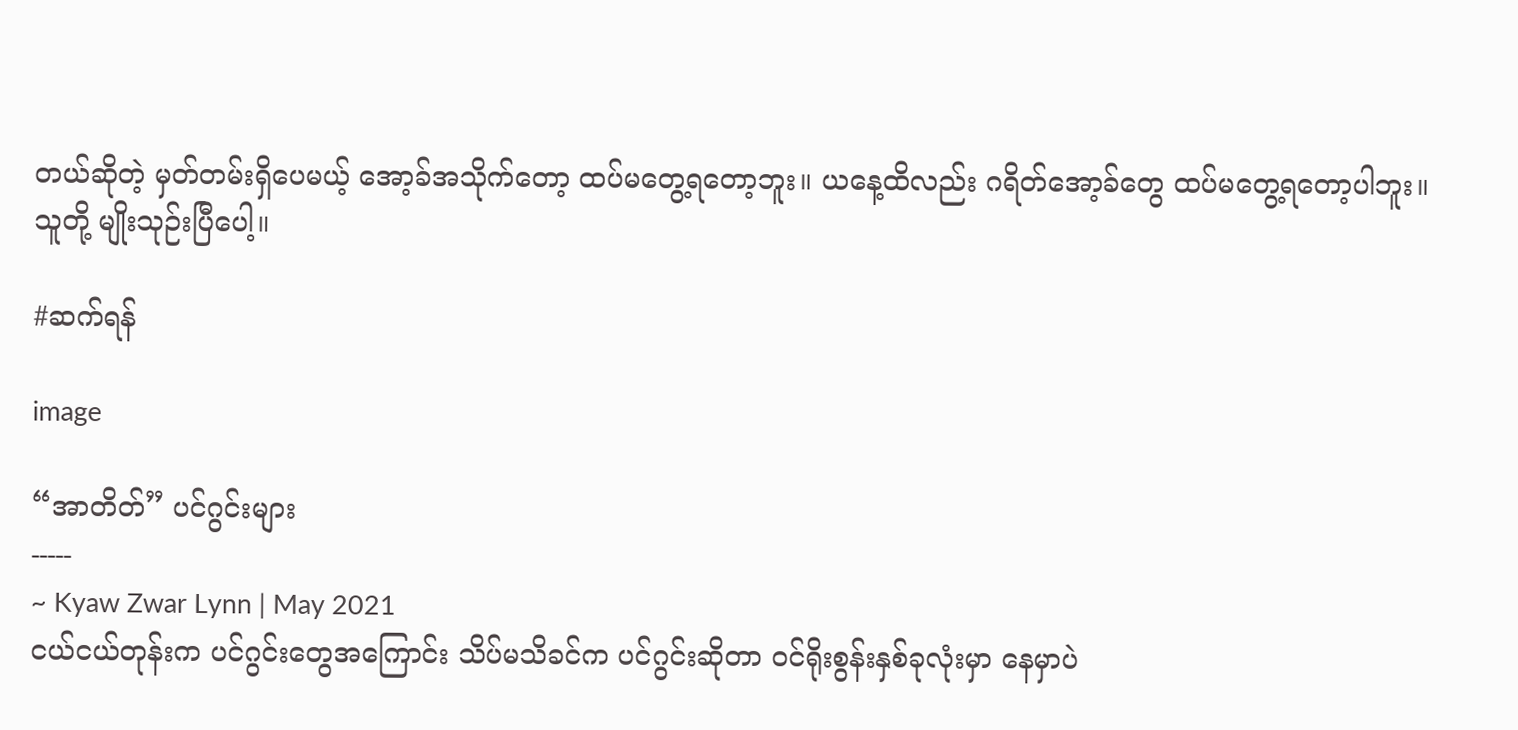တယ်ဆိုတဲ့ မှတ်တမ်းရှိပေမယ့် အော့ခ်အသိုက်တော့ ထပ်မတွေ့ရတော့ဘူး။ ယနေ့ထိလည်း ဂရိတ်အော့ခ်တွေ ထပ်မတွေ့ရတော့ပါဘူး။ သူတို့ မျိုးသုဉ်းပြီပေါ့။

#ဆက်ရန်

image

“အာတိတ်” ပင်ဂွင်းများ
-----
~ Kyaw Zwar Lynn | May 2021
ငယ်ငယ်တုန်းက ပင်ဂွင်းတွေအကြောင်း သိပ်မသိခင်က ပင်ဂွင်းဆိုတာ ဝင်ရိုးစွန်းနှစ်ခုလုံးမှာ နေမှာပဲ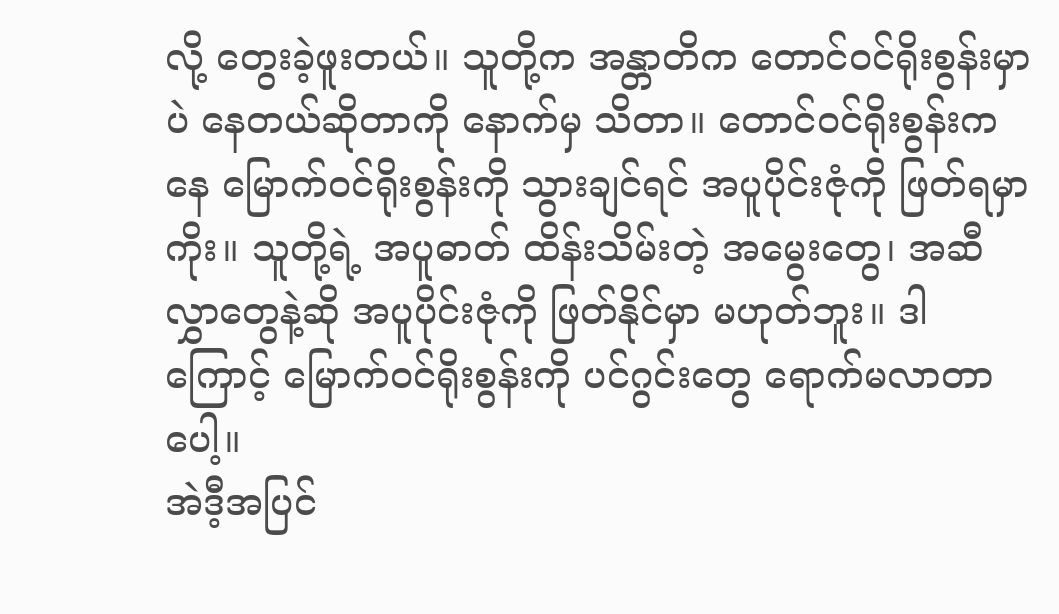လို့ တွေးခဲ့ဖူးတယ်။ သူတို့က အန္တာတိက တောင်ဝင်ရိုးစွန်းမှာပဲ နေတယ်ဆိုတာကို နောက်မှ သိတာ။ တောင်ဝင်ရိုးစွန်းကနေ မြောက်ဝင်ရိုးစွန်းကို သွားချင်ရင် အပူပိုင်းဇုံကို ဖြတ်ရမှာကိုး။ သူတို့ရဲ့ အပူဓာတ် ထိန်းသိမ်းတဲ့ အမွေးတွေ၊ အဆီလွှာတွေနဲ့ဆို အပူပိုင်းဇုံကို ဖြတ်နိုင်မှာ မဟုတ်ဘူး။ ဒါကြောင့် မြောက်ဝင်ရိုးစွန်းကို ပင်ဂွင်းတွေ ရောက်မလာတာပေါ့။
အဲဒီ့အပြင်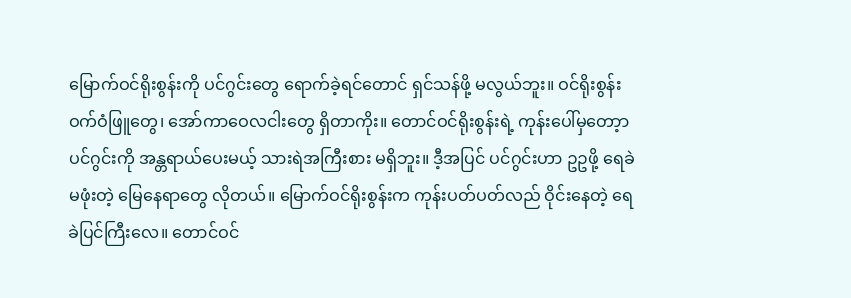မြောက်ဝင်ရိုးစွန်းကို ပင်ဂွင်းတွေ ‌ရောက်ခဲ့ရင်တောင် ရှင်သန်ဖို့ မလွယ်ဘူး။ ဝင်ရိုးစွန်းဝက်ဝံဖြူတွေ၊ အော်ကာဝေလငါးတွေ ရှိတာကိုး။ တောင်ဝင်ရိုးစွန်းရဲ့ ကုန်းပေါ်မှတော့ာ ပင်ဂွင်းကို အန္တရာယ်ပေးမယ့် သားရဲအကြီးစား မရှိဘူး။ ဒီ့အပြင် ပင်ဂွင်းဟာ ဥဥဖို့ ရေခဲမဖုံးတဲ့ မြေနေရာတွေ လိုတယ်။ မြောက်ဝင်ရိုးစွန်းက ကုန်းပတ်ပတ်လည် ဝိုင်းနေတဲ့ ရေခဲပြင်ကြီးလေ။ တောင်ဝင်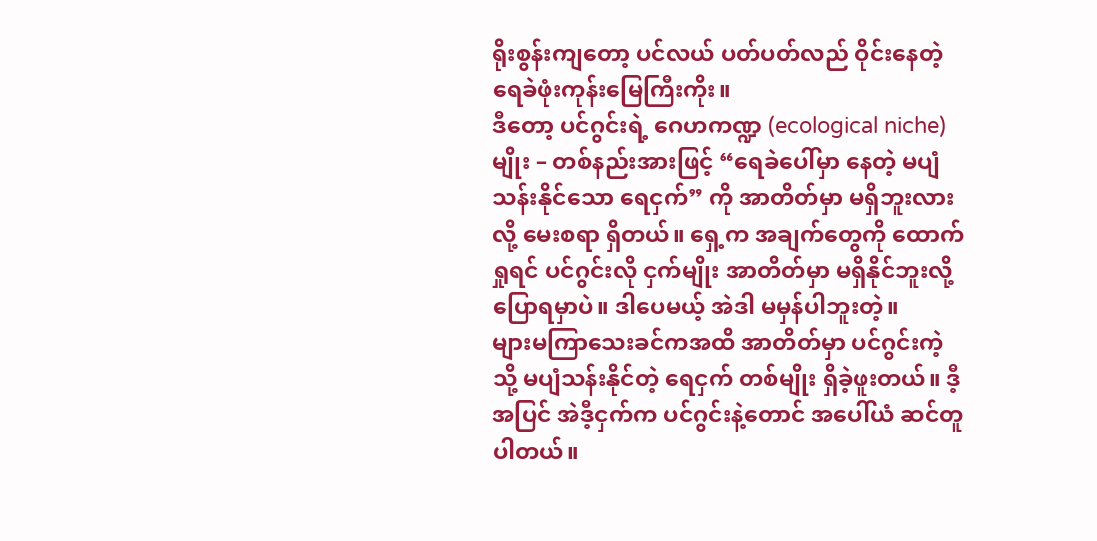ရိုးစွန်းကျတော့ ပင်လယ် ပတ်ပတ်လည် ဝိုင်းနေတဲ့ ရေခဲဖုံးကုန်းမြေကြီးကိုး။
ဒီတော့ ပင်ဂွင်းရဲ့ ဂေဟကဏ္ဍ (ecological niche) မျိုး – တစ်နည်းအားဖြင့် “ရေခဲပေါ်မှာ နေတဲ့ မပျံသန်းနိုင်သော ရေငှက်” ကို အာတိတ်မှာ မရှိဘူးလားလို့ မေးစရာ ရှိတယ်။ ရှေ့က အချက်တွေကို ထောက်ရှုရင် ပင်ဂွင်းလို ငှက်မျိုး အာတိတ်မှာ မရှိနိုင်ဘူးလို့ ပြောရမှာပဲ။ ဒါပေမယ့် အဲဒါ မမှန်ပါဘူးတဲ့။
များမကြာသေးခင်ကအထိ အာတိတ်မှာ ပင်ဂွင်းကဲ့သို့ မပျံသန်းနိုင်တဲ့ ရေငှက် တစ်မျိုး ရှိခဲ့ဖူးတယ်။ ဒီ့အပြင် အဲဒီ့ငှက်က ပင်ဂွင်းနဲ့တောင် အပေါ်ယံ ဆင်တူပါတယ်။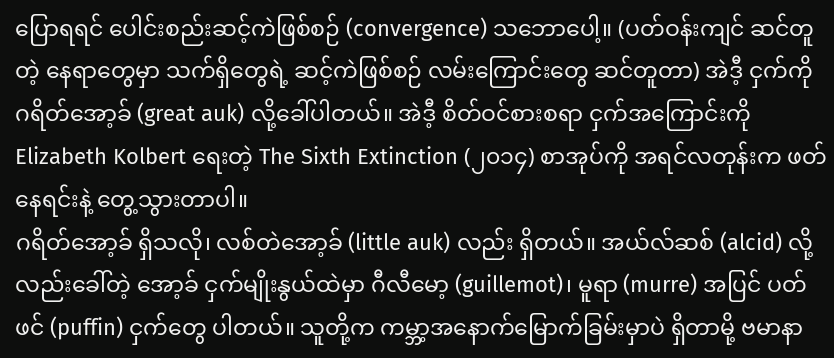ပြောရရင် ပေါင်းစည်းဆင့်ကဲဖြစ်စဉ် (convergence) သဘောပေါ့။ (ပတ်ဝန်းကျင် ဆင်တူတဲ့ နေရာတွေမှာ သက်ရှိတွေရဲ့ ဆင့်ကဲဖြစ်စဉ် လမ်းကြောင်းတွေ ဆင်တူတာ) အဲဒီ့ ငှက်ကို ဂရိတ်အော့ခ် (great auk) လို့ခေါ်ပါတယ်။ အဲဒီ့ စိတ်ဝင်စားစရာ ငှက်အကြောင်းကို Elizabeth Kolbert ရေးတဲ့ The Sixth Extinction (၂၀၁၄) စာအုပ်ကို အရင်လတုန်းက ဖတ်နေရင်းနဲ့ တွေ့သွားတာပါ။
ဂရိတ်အော့ခ် ရှိသလို၊ လစ်တဲအော့ခ် (little auk) လည်း ရှိတယ်။ အယ်လ်ဆစ် (alcid) လို့လည်းခေါ်တဲ့ အော့ခ် ငှက်မျိုးနွယ်ထဲမှာ ဂီလီမော့ (guillemot)၊ မူရာ (murre) အပြင် ပတ်ဖင် (puffin) ငှက်တွေ ပါတယ်။ သူတို့က ကမ္ဘာ့အနောက်မြောက်ခြမ်းမှာပဲ ရှိတာမို့ ဗမာနာ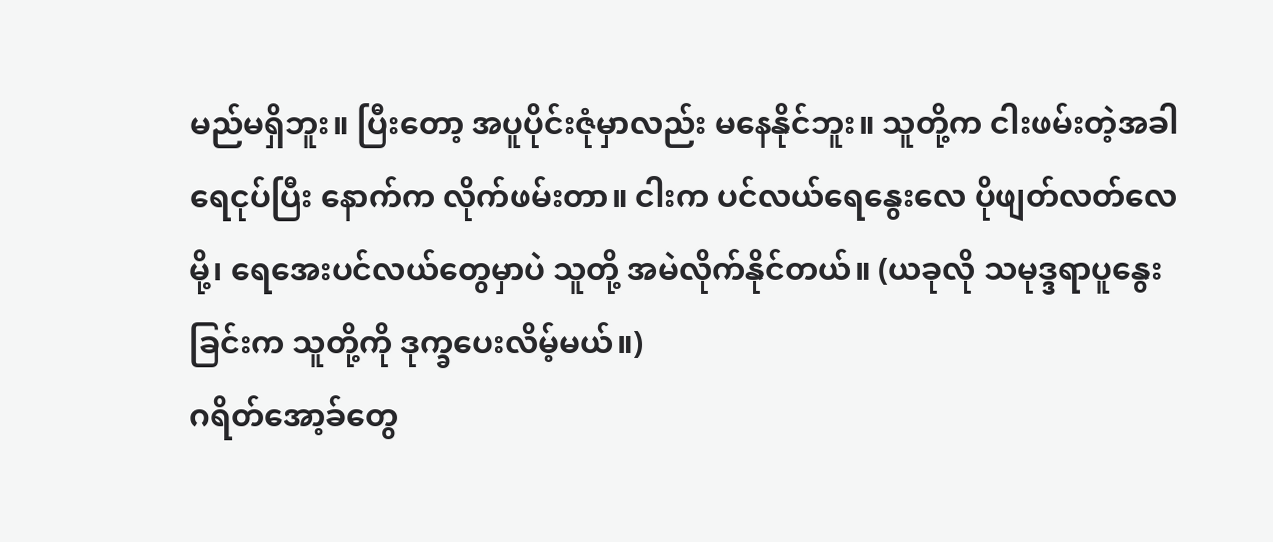မည်မရှိဘူး။ ပြီးတော့ အပူပိုင်းဇုံမှာလည်း မနေနိုင်ဘူး။ သူတို့က ငါးဖမ်းတဲ့အခါ ရေငုပ်ပြီး နောက်က လိုက်ဖမ်းတာ။ ငါးက ပင်လယ်ရေနွေးလေ ပိုဖျတ်လတ်လေမို့၊ ရေအေးပင်လယ်တွေမှာပဲ သူတို့ အမဲလိုက်နိုင်တယ်။ (ယခုလို သမုဒ္ဒရာပူနွေးခြင်းက သူတို့ကို ဒုက္ခပေးလိမ့်မယ်။)
ဂရိတ်အော့ခ်တွေ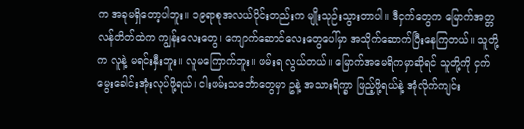က အခုမရှိတော့ပါဘူး။ ၁၉ရာစုအလယ်ပိုင်းတည်းက မျိုးသုဉ်းသွားတာပါ။ ဒီငှက်တွေက မြောက်အတ္တလန်တိတ်ထဲက ကျွန်းလေးတွေ၊ ကျောက်ဆောင်လေးတွေပေါ်မှာ အသိုက်ဆောက်ပြီးနေကြတယ်။ သူတို့က လူနဲ့ မရင်းနှီးဘူး။ လူမကြောက်ဘူး။ ဖမ်းရ လွယ်တယ်။ မြောက်အမေရိကမှာဆိုရင် သူတို့ကို ငှက်မွေးခေါင်းအုံးလုပ်ဖို့ရယ်၊ ငါးဖမ်းသင်္ဘောတွေမှာ ဥနဲ့ အသားရိက္ခာ ဖြည့်ဖို့ရယ်နဲ့ အုံလိုက်ကျင်း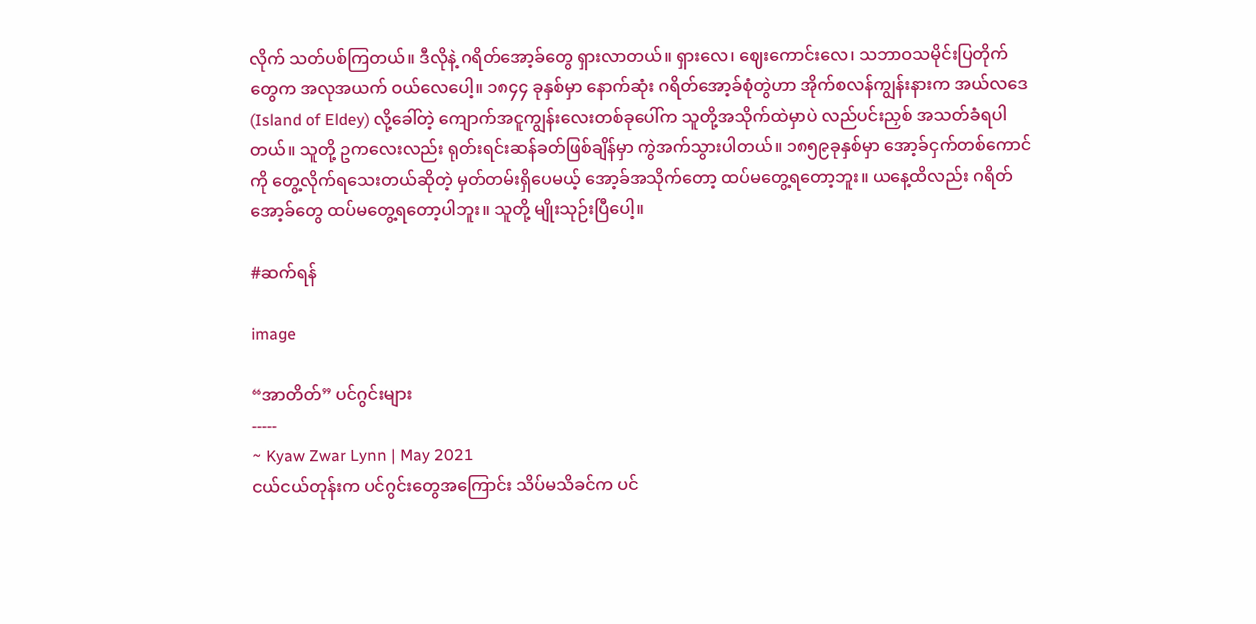လိုက် သတ်ပစ်ကြတယ်။ ဒီလိုနဲ့ ဂရိတ်အော့ခ်တွေ ရှားလာတယ်။ ရှားလေ၊ ဈေးကောင်းလေ၊ သဘာဝသမိုင်းပြတိုက်တွေက အလုအယက် ဝယ်လေပေါ့။ ၁၈၄၄ ခုနှစ်မှာ နောက်ဆုံး ဂရိတ်အော့ခ်စုံတွဲဟာ အိုက်စလန်ကျွန်းနားက အယ်လဒေ (Island of Eldey) လို့ခေါ်တဲ့ ကျောက်အငူကျွန်းလေးတစ်ခုပေါ်က သူတို့အသိုက်ထဲမှာပဲ လည်ပင်းညှစ် အသတ်ခံရပါတယ်။ သူတို့ ဥကလေးလည်း ရုတ်းရင်းဆန်ခတ်ဖြစ်ချိန်မှာ ကွဲအက်သွားပါတယ်။ ၁၈၅၉ခုနှစ်မှာ အော့ခ်ငှက်တစ်ကောင်ကို တွေ့လိုက်ရသေးတယ်ဆိုတဲ့ မှတ်တမ်းရှိပေမယ့် အော့ခ်အသိုက်တော့ ထပ်မတွေ့ရတော့ဘူး။ ယနေ့ထိလည်း ဂရိတ်အော့ခ်တွေ ထပ်မတွေ့ရတော့ပါဘူး။ သူတို့ မျိုးသုဉ်းပြီပေါ့။

#ဆက်ရန်

image

“အာတိတ်” ပင်ဂွင်းများ
-----
~ Kyaw Zwar Lynn | May 2021
ငယ်ငယ်တုန်းက ပင်ဂွင်းတွေအကြောင်း သိပ်မသိခင်က ပင်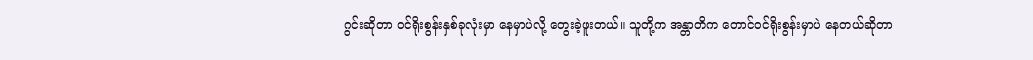ဂွင်းဆိုတာ ဝင်ရိုးစွန်းနှစ်ခုလုံးမှာ နေမှာပဲလို့ တွေးခဲ့ဖူးတယ်။ သူတို့က အန္တာတိက တောင်ဝင်ရိုးစွန်းမှာပဲ နေတယ်ဆိုတာ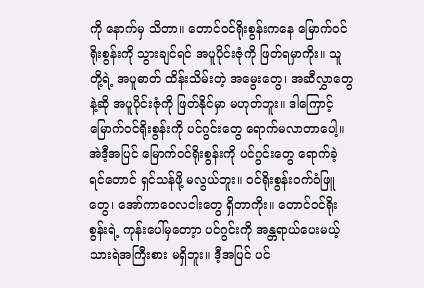ကို နောက်မှ သိတာ။ တောင်ဝင်ရိုးစွန်းကနေ မြောက်ဝင်ရိုးစွန်းကို သွားချင်ရင် အပူပိုင်းဇုံကို ဖြတ်ရမှာကိုး။ သူတို့ရဲ့ အပူဓာတ် ထိန်းသိမ်းတဲ့ အမွေးတွေ၊ အဆီလွှာတွေနဲ့ဆို အပူပိုင်းဇုံကို ဖြတ်နိုင်မှာ မဟုတ်ဘူး။ ဒါကြောင့် မြောက်ဝင်ရိုးစွန်းကို ပင်ဂွင်းတွေ ရောက်မလာတာပေါ့။
အဲဒီ့အပြင် မြောက်ဝင်ရိုးစွန်းကို ပင်ဂွင်းတွေ ‌ရောက်ခဲ့ရင်တောင် ရှင်သန်ဖို့ မလွယ်ဘူး။ ဝင်ရိုးစွန်းဝက်ဝံဖြူတွေ၊ အော်ကာဝေလငါးတွေ ရှိတာကိုး။ တောင်ဝင်ရိုးစွန်းရဲ့ ကုန်းပေါ်မှတော့ာ ပင်ဂွင်းကို အန္တရာယ်ပေးမယ့် သားရဲအကြီးစား မရှိဘူး။ ဒီ့အပြင် ပင်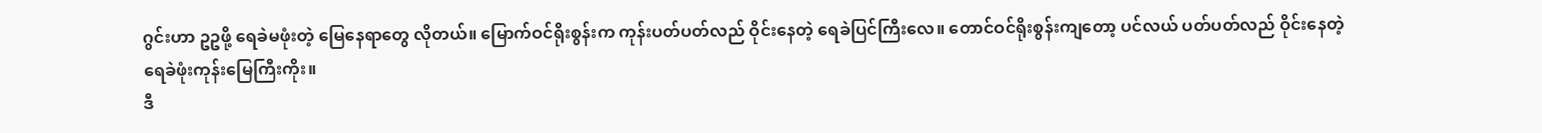ဂွင်းဟာ ဥဥဖို့ ရေခဲမဖုံးတဲ့ မြေနေရာတွေ လိုတယ်။ မြောက်ဝင်ရိုးစွန်းက ကုန်းပတ်ပတ်လည် ဝိုင်းနေတဲ့ ရေခဲပြင်ကြီးလေ။ တောင်ဝင်ရိုးစွန်းကျတော့ ပင်လယ် ပတ်ပတ်လည် ဝိုင်းနေတဲ့ ရေခဲဖုံးကုန်းမြေကြီးကိုး။
ဒီ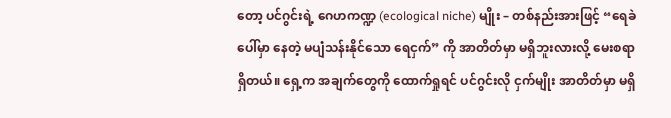တော့ ပင်ဂွင်းရဲ့ ဂေဟကဏ္ဍ (ecological niche) မျိုး – တစ်နည်းအားဖြင့် “ရေခဲပေါ်မှာ နေတဲ့ မပျံသန်းနိုင်သော ရေငှက်” ကို အာတိတ်မှာ မရှိဘူးလားလို့ မေးစရာ ရှိတယ်။ ရှေ့က အချက်တွေကို ထောက်ရှုရင် ပင်ဂွင်းလို ငှက်မျိုး အာတိတ်မှာ မရှိ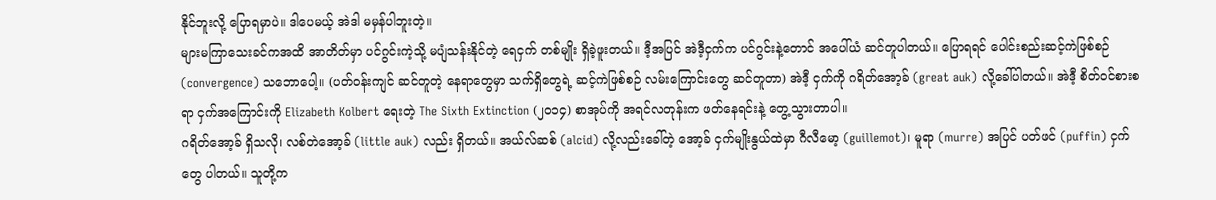နိုင်ဘူးလို့ ပြောရမှာပဲ။ ဒါပေမယ့် အဲဒါ မမှန်ပါဘူးတဲ့။
များမကြာသေးခင်ကအထိ အာတိတ်မှာ ပင်ဂွင်းကဲ့သို့ မပျံသန်းနိုင်တဲ့ ရေငှက် တစ်မျိုး ရှိခဲ့ဖူးတယ်။ ဒီ့အပြင် အဲဒီ့ငှက်က ပင်ဂွင်းနဲ့တောင် အပေါ်ယံ ဆင်တူပါတယ်။ ပြောရရင် ပေါင်းစည်းဆင့်ကဲဖြစ်စဉ် (convergence) သဘောပေါ့။ (ပတ်ဝန်းကျင် ဆင်တူတဲ့ နေရာတွေမှာ သက်ရှိတွေရဲ့ ဆင့်ကဲဖြစ်စဉ် လမ်းကြောင်းတွေ ဆင်တူတာ) အဲဒီ့ ငှက်ကို ဂရိတ်အော့ခ် (great auk) လို့ခေါ်ပါတယ်။ အဲဒီ့ စိတ်ဝင်စားစရာ ငှက်အကြောင်းကို Elizabeth Kolbert ရေးတဲ့ The Sixth Extinction (၂၀၁၄) စာအုပ်ကို အရင်လတုန်းက ဖတ်နေရင်းနဲ့ တွေ့သွားတာပါ။
ဂရိတ်အော့ခ် ရှိသလို၊ လစ်တဲအော့ခ် (little auk) လည်း ရှိတယ်။ အယ်လ်ဆစ် (alcid) လို့လည်းခေါ်တဲ့ အော့ခ် ငှက်မျိုးနွယ်ထဲမှာ ဂီလီမော့ (guillemot)၊ မူရာ (murre) အပြင် ပတ်ဖင် (puffin) ငှက်တွေ ပါတယ်။ သူတို့က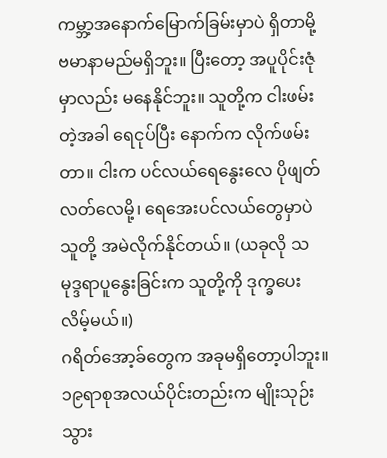ကမ္ဘာ့အနောက်မြောက်ခြမ်းမှာပဲ ရှိတာမို့ ဗမာနာမည်မရှိဘူး။ ပြီးတော့ အပူပိုင်းဇုံမှာလည်း မနေနိုင်ဘူး။ သူတို့က ငါးဖမ်းတဲ့အခါ ရေငုပ်ပြီး နောက်က လိုက်ဖမ်းတာ။ ငါးက ပင်လယ်ရေနွေးလေ ပိုဖျတ်လတ်လေမို့၊ ရေအေးပင်လယ်တွေမှာပဲ သူတို့ အမဲလိုက်နိုင်တယ်။ (ယခုလို သမုဒ္ဒရာပူနွေးခြင်းက သူတို့ကို ဒုက္ခပေးလိမ့်မယ်။)
ဂရိတ်အော့ခ်တွေက အခုမရှိတော့ပါဘူး။ ၁၉ရာစုအလယ်ပိုင်းတည်းက မျိုးသုဉ်းသွား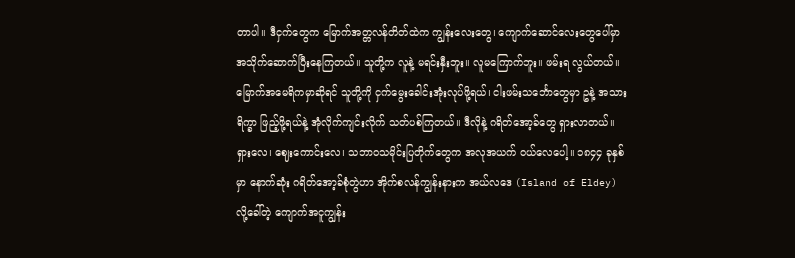တာပါ။ ဒီငှက်တွေက မြောက်အတ္တလန်တိတ်ထဲက ကျွန်းလေးတွေ၊ ကျောက်ဆောင်လေးတွေပေါ်မှာ အသိုက်ဆောက်ပြီးနေကြတယ်။ သူတို့က လူနဲ့ မရင်းနှီးဘူး။ လူမကြောက်ဘူး။ ဖမ်းရ လွယ်တယ်။ မြောက်အမေရိကမှာဆိုရင် သူတို့ကို ငှက်မွေးခေါင်းအုံးလုပ်ဖို့ရယ်၊ ငါးဖမ်းသင်္ဘောတွေမှာ ဥနဲ့ အသားရိက္ခာ ဖြည့်ဖို့ရယ်နဲ့ အုံလိုက်ကျင်းလိုက် သတ်ပစ်ကြတယ်။ ဒီလိုနဲ့ ဂရိတ်အော့ခ်တွေ ရှားလာတယ်။ ရှားလေ၊ ဈေးကောင်းလေ၊ သဘာဝသမိုင်းပြတိုက်တွေက အလုအယက် ဝယ်လေပေါ့။ ၁၈၄၄ ခုနှစ်မှာ နောက်ဆုံး ဂရိတ်အော့ခ်စုံတွဲဟာ အိုက်စလန်ကျွန်းနားက အယ်လဒေ (Island of Eldey) လို့ခေါ်တဲ့ ကျောက်အငူကျွန်း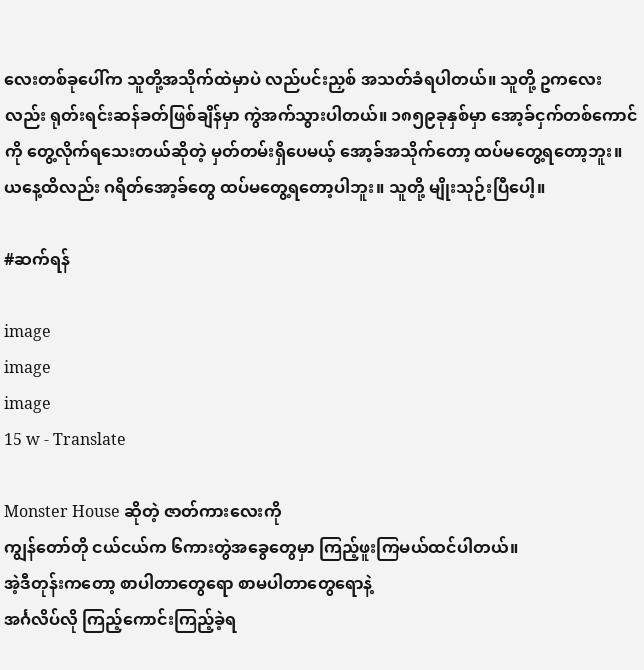လေးတစ်ခုပေါ်က သူတို့အသိုက်ထဲမှာပဲ လည်ပင်းညှစ် အသတ်ခံရပါတယ်။ သူတို့ ဥကလေးလည်း ရုတ်းရင်းဆန်ခတ်ဖြစ်ချိန်မှာ ကွဲအက်သွားပါတယ်။ ၁၈၅၉ခုနှစ်မှာ အော့ခ်ငှက်တစ်ကောင်ကို တွေ့လိုက်ရသေးတယ်ဆိုတဲ့ မှတ်တမ်းရှိပေမယ့် အော့ခ်အသိုက်တော့ ထပ်မတွေ့ရတော့ဘူး။ ယနေ့ထိလည်း ဂရိတ်အော့ခ်တွေ ထပ်မတွေ့ရတော့ပါဘူး။ သူတို့ မျိုးသုဉ်းပြီပေါ့။

#ဆက်ရန်

image
image
image
15 w - Translate

Monster House ဆိုတဲ့ ဇာတ်ကားလေးကို
ကျွန်တော်တို ငယ်ငယ်က ၆ကားတွဲအခွေတွေမှာ ကြည့်ဖူးကြမယ်ထင်ပါတယ်။
အဲ့ဒီတုန်းကတော့ စာပါတာတွေရော စာမပါတာတွေရောနဲ့
အင်္ဂလိပ်လို ကြည့်ကောင်းကြည့်ခဲ့ရ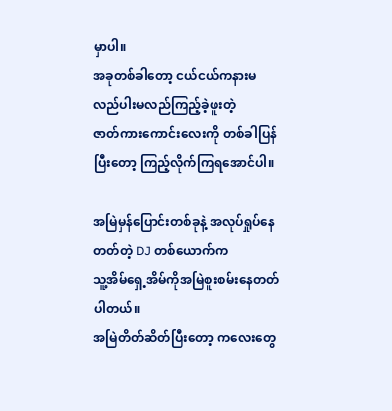မှာပါ။
အခုတစ်ခါတော့ ငယ်ငယ်ကနားမလည်ပါးမလည်ကြည့်ခဲ့ဖူးတဲ့
ဇာတ်ကားကောင်းလေးကို တစ်ခါပြန်ပြီးတော့ ကြည့်လိုက်ကြရအောင်ပါ။

အမြဲမှန်ပြောင်းတစ်ခုနဲ့ အလုပ်ရှုပ်နေတတ်တဲ့ DJ တစ်ယောက်က
သူ့အိမ်ရှေ့အိမ်ကိုအမြဲစူးစမ်းနေတတ်ပါတယ်။
အမြဲတိတ်ဆိတ်ပြီးတော့ ကလေးတွေ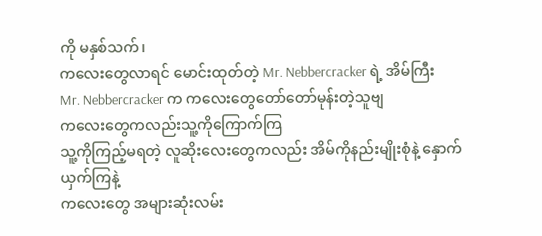ကို မနှစ်သက်၊
ကလေးတွေလာရင် မောင်းထုတ်တဲ့ Mr. Nebbercracker ရဲ့ အိမ်ကြီး
Mr. Nebbercracker က ကလေးတွေတော်တော်မုန်းတဲ့သူဗျ
ကလေးတွေကလည်းသူ့ကိုကြောက်ကြ
သူ့ကိုကြည့်မရတဲ့ လူဆိုးလေးတွေကလည်း အိမ်ကိုနည်းမျိုးစုံနဲ့ နှောက်ယှက်ကြနဲ့
ကလေးတွေ အများဆုံးလမ်း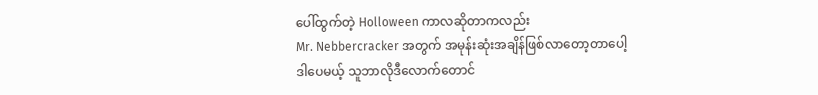ပေါ်ထွက်တဲ့ Holloween ကာလဆိုတာကလည်း
Mr. Nebbercracker အတွက် အမုန်းဆုံးအချိန်ဖြစ်လာတော့တာပေါ့
ဒါပေမယ့် သူဘာလိုဒီလောက်တောင်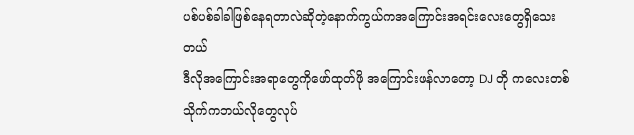ပစ်ပစ်ခါခါဖြစ်နေရတာလဲဆိုတဲ့နောက်ကွယ်ကအကြောင်းအရင်းလေးတွေရှိသေးတယ်
ဒီလိုအကြောင်းအရာတွေကိုဖော်ထုတ်ဖို အကြောင်းဖန်လာတော့ DJ တို ကလေးတစ်သိုက်ကဘယ်လိုတွေလုပ်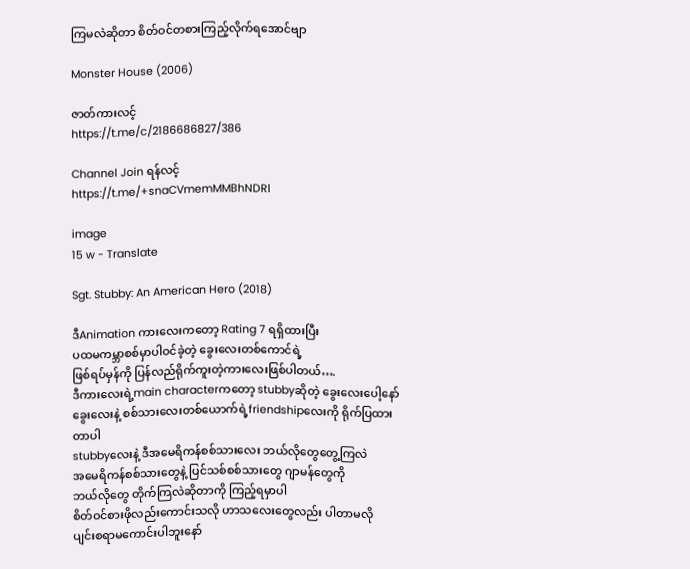ကြမလဲဆိုတာ စိတ်ဝင်တစားကြည့်လိုက်ရအောင်ဗျာ

Monster House (2006)

ဇာတ်ကားလင့်
https://t.me/c/2186686827/386

Channel Join ရန်လင့်
https://t.me/+snaCVmemMMBhNDRl

image
15 w - Translate

Sgt. Stubby: An American Hero (2018)

ဒီAnimation ကားလေးကတော့ Rating 7 ရရှိထားပြီး
ပထမကမ္ဘာစစ်မှာပါဝင်ခဲ့တဲ့ ခွေးလေးတစ်ကောင်ရဲ့
ဖြစ်ရပ်မှန်ကို ပြန်လည်ရိုက်ကူးတဲ့ကားလေးဖြစ်ပါတယ်….
ဒီကားလေးရဲ့main characterကတော့ stubbyဆိုတဲ့ ခွေးလေးပေါ့နော်
ခွေးလေးနဲ့ စစ်သားလေးတစ်ယောက်ရဲ့friendshipလေးကို ရိုက်ပြထားတာပါ
stubbyလေးနဲ့ ဒီအမေရိကန်စစ်သားလေး ဘယ်လိုတွေတွေ့ကြလဲ
အမေရိကန်စစ်သားတွေနဲ့ ပြင်သစ်စစ်သားတွေ ဂျာမန်တွေကို
ဘယ်လိုတွေ တိုက်ကြလဲဆိုတာကို ကြည့်ရမှာပါ
စိတ်ဝင်စားဖိုလည်းကောင်းသလို ဟာသလေးတွေလည်း ပါတာမလို
ပျင်းစရာမကောင်းပါဘူးနော်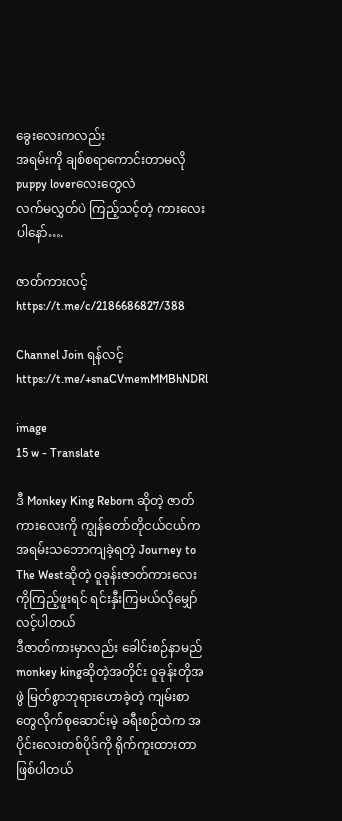ခွေးလေးကလည်း
အရမ်းကို ချစ်စရာကောင်းတာမလို puppy loverလေးတွေလဲ
လက်မလွှတ်ပဲ ကြည့်သင့်တဲ့ ကားလေးပါနော်….

ဇာတ်ကားလင့်
https://t.me/c/2186686827/388

Channel Join ရန်လင့်
https://t.me/+snaCVmemMMBhNDRl

image
15 w - Translate

ဒီ Monkey King Reborn ဆိုတဲ့ ဇာတ်ကား‌လေးကို ကျွန်တော်တိုငယ်ငယ်က အရမ်းသဘောကျခဲ့ရတဲ့ Journey to The Westဆိုတဲ့ ဝူခုန်းဇာတ်ကားလေးကိုကြည့်ဖူးရင် ရင်းနှီးကြမယ်လိုမျှော်လင့်ပါတယ်
ဒီဇာတ်ကားမှာလည်း ခေါင်းစဉ်နာမည် monkey kingဆိုတဲ့အတိုင်း ဝူခုန်းတိုအဖွဲ မြတ်စွာဘုရားဟောခဲ့တဲ့ ကျမ်းစာတွေလိုက်စုဆောင်းမဲ့ ခရီးစဉ်ထဲက အပိုင်းလေးတစ်ပိုဒ်ကို ရိုက်ကူးထားတာဖြစ်ပါတယ်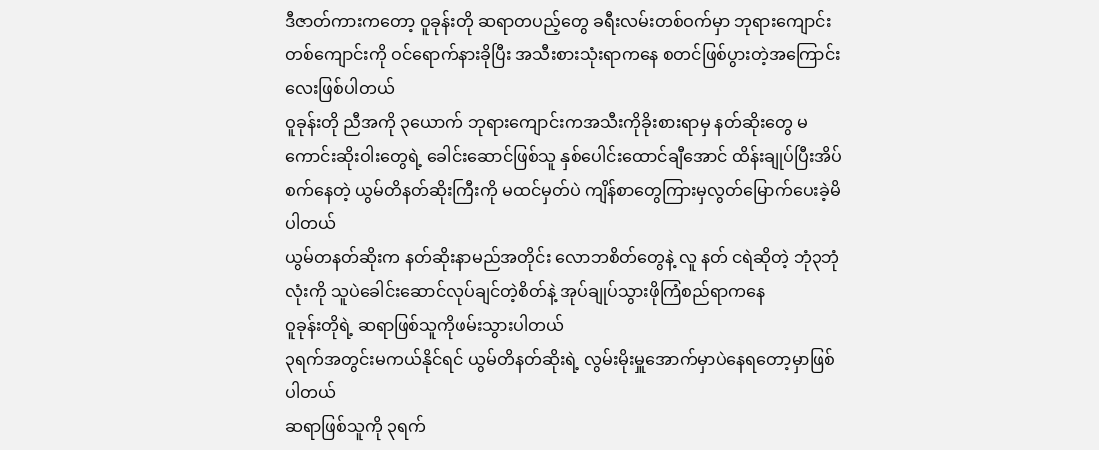ဒီဇာတ်ကားကတော့ ဝူခုန်းတို ဆရာတပည့်တွေ ခရီးလမ်းတစ်ဝက်မှာ ဘုရားကျောင်းတစ်ကျောင်းကို ဝင်ရောက်နားခိုပြီး အသီးစားသုံးရာကနေ စတင်ဖြစ်ပွားတဲ့အကြောင်းလေးဖြစ်ပါတယ်
ဝူခုန်းတို ညီအကို ၃ယောက် ဘုရားကျောင်းကအသီးကိုခိုးစားရာမှ နတ်ဆိုးတွေ မကောင်းဆိုးဝါးတွေရဲ့ ခေါင်းဆောင်ဖြစ်သူ နှစ်ပေါင်းထောင်ချီအောင် ထိန်းချုပ်ပြီးအိပ်စက်နေတဲ့ ယွမ်တိနတ်ဆိုးကြီးကို မထင်မှတ်ပဲ ကျိန်စာတွေကြားမှလွတ်မြောက်ပေးခဲ့မိပါတယ်
ယွမ်တနတ်ဆိုးက နတ်ဆိုးနာမည်အတိုင်း လောဘစိတ်တွေနဲ့ လူ နတ် ငရဲဆိုတဲ့ ဘုံ၃ဘုံလုံးကို သူပဲခေါင်းဆောင်လုပ်ချင်တဲ့စိတ်နဲ့ အုပ်ချုပ်သွားဖိုကြံစည်ရာကနေ
ဝူခုန်းတိုရဲ့ ဆရာဖြစ်သူကိုဖမ်းသွားပါတယ်
၃ရက်အတွင်းမကယ်နိုင်ရင် ယွမ်တိနတ်ဆိုးရဲ့ လွမ်းမိုးမှူအောက်မှာပဲနေရတော့မှာဖြစ်ပါတယ်
ဆရာဖြစ်သူကို ၃ရက်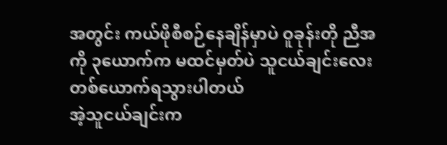အတွင်း ကယ်ဖိုစီစဉ်နေချိန်မှာပဲ ဝူခုန်းတို ညီအကို ၃ယောက်က မထင်မှတ်ပဲ သူငယ်ချင်းလေးတစ်ယောက်ရသွားပါတယ်
အဲ့သူငယ်ချင်းက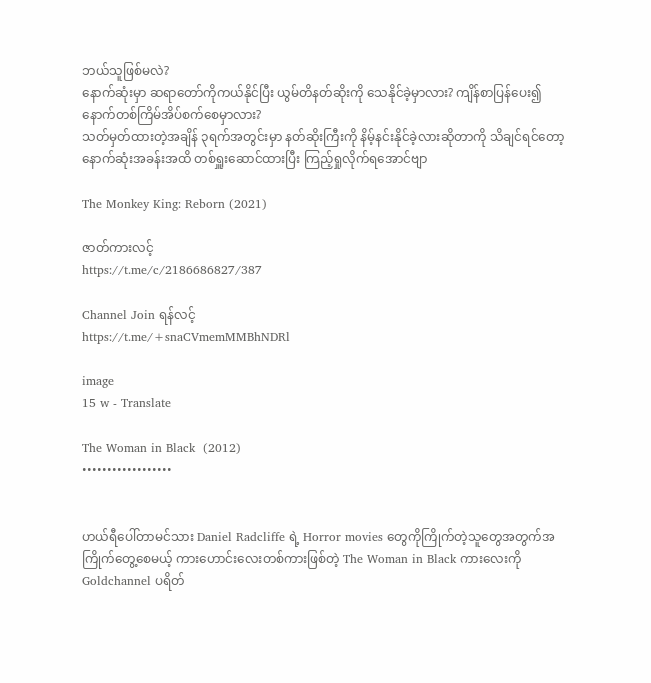ဘယ်သူဖြစ်မလဲ?
နောက်ဆုံးမှာ ဆရာတော်ကိုကယ်နိုင်ပြီး ယွမ်တိနတ်ဆိုးကို သေနိုင်ခဲ့မှာလား? ကျိန်စာပြန်ပေး၍ နောက်တစ်ကြိမ်အိပ်စက်စေမှာလား?
သတ်မှတ်ထားတဲ့အချိန် ၃ရက်အတွင်းမှာ နတ်ဆိုးကြီးကို နိမ့်နင်းနိုင်ခဲ့လားဆိုတာကို သိချင်ရင်တော့ နောက်ဆုံးအခန်းအထိ တစ်ရှူးဆောင်ထားပြီး ကြည့်ရှုလိုက်ရအောင်ဗျာ

The Monkey King: Reborn (2021)

ဇာတ်ကားလင့်
https://t.me/c/2186686827/387

Channel Join ရန်လင့်
https://t.me/+snaCVmemMMBhNDRl

image
15 w - Translate

The Woman in Black  (2012)
••••••••••••••••••


ဟယ်ရီပေါ်တာမင်သား Daniel Radcliffe ရဲ့ Horror movies တွေကိုကြိုက်တဲ့သူတွေအတွက်အကြိုက်တွေ့စေမယ့် ကားဟောင်းလေးတစ်ကားဖြစ်တဲ့ The Woman in Black ကားလေးကို Goldchannel ပရိတ်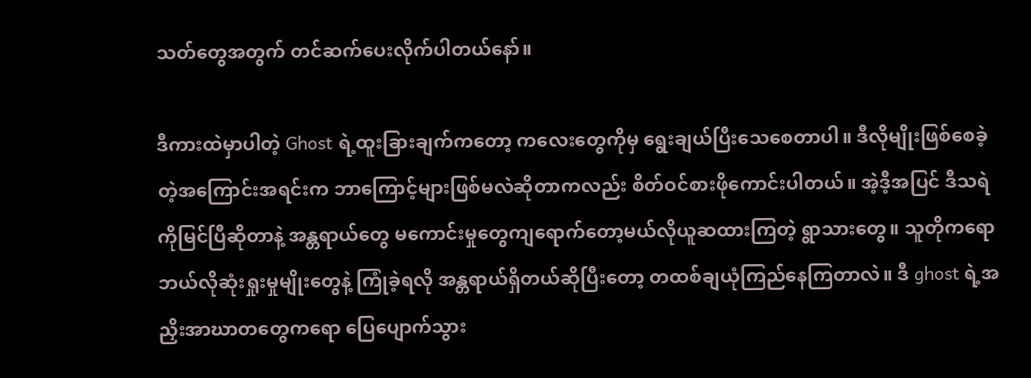သတ်တွေအတွက် တင်ဆက်ပေးလိုက်ပါတယ်နော်။

ဒီကားထဲမှာပါတဲ့ Ghost ရဲ့ထူးခြားချက်ကတော့ ကလေးတွေကိုမှ ရွေးချယ်ပြီးသေစေတာပါ။ ဒီလိုမျိုးဖြစ်စေခဲ့တဲ့အကြောင်းအရင်းက ဘာကြောင့်များဖြစ်မလဲဆိုတာကလည်း စိတ်ဝင်စားဖိုကောင်းပါတယ်။ အဲ့ဒီ့အပြင် ဒီသရဲကိုမြင်ပြီဆိုတာနဲ့ အန္တရာယ်တွေ မကောင်းမှုတွေကျရောက်တော့မယ်လိုယူဆထားကြတဲ့ ရွာသားတွေ။ သူတိုကရော ဘယ်လိုဆုံးရှုးမှုမျိုးတွေနဲ့ ကြုံခဲ့ရလို အန္တရာယ်ရှိတယ်ဆိုပြီးတော့ တထစ်ချယုံကြည်နေကြတာလဲ။ ဒီ ghost ရဲ့အညှိးအာဃာတတွေကရော ပြေပျောက်သွား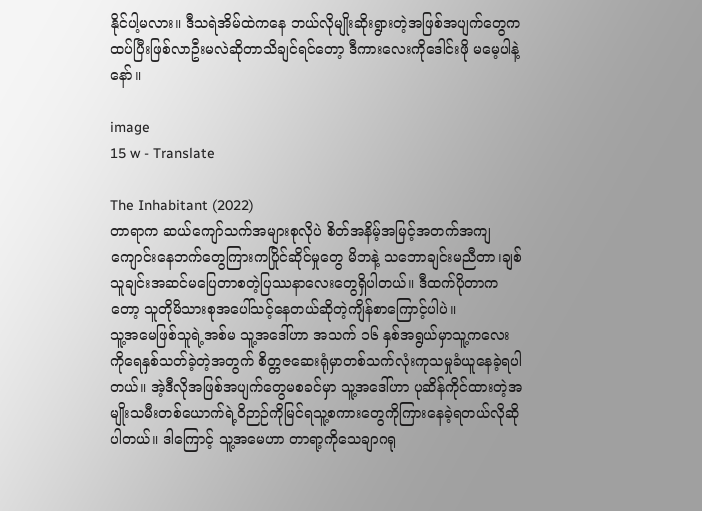နိုင်ပါ့မလား။ ဒီသရဲအိမ်ထဲကနေ ဘယ်လိုမျိုးဆိုးရွားတဲ့အဖြစ်အပျက်တွေက ထပ်ပြီးဖြစ်လာဦးမလဲဆိုတာသိချင်ရင်တော့ ဒီကားလေးကိုဒေါင်းဖို မမေ့ပါနဲ့နော်။

image
15 w - Translate

The Inhabitant (2022)
တာရာက ဆယ်ကျော်သက်အများစုလိုပဲ စိတ်အနိမ့်အမြင့်အတက်အကျ ကျောင်းနေဘက်တွေကြားကပြိုင်ဆိုင်မှုတွေ မိဘနဲ့ သဘောချင်းမညီတာ၊ချစ်သူချင်းအဆင်မပြေတာစတဲ့ပြဿနာလေးတွေရှိပါတယ်။ ဒီထက်ပိုတာကတော့ သူတိုမိသားစုအပေါ်သင့်နေတယ်ဆိုတဲ့ကျိန်စာကြောင့်ပါပဲ။
သူ့အမေဖြစ်သူရဲ့အစ်မ သူ့အဒေါ်ဟာ အသက် ၁၆ နှစ်အရွယ်မှာသူ့ကလေးကိုရေနှစ်သတ်ခဲ့တဲ့အတွက် စိတ္တဇဆေးရုံမှာတစ်သက်လုံးကုသမှုခံယူနေခဲ့ရပါတယ်။ အဲ့ဒီလိုအဖြစ်အပျက်တွေမစခင်မှာ သူ့အဒေါ်ဟာ ပုဆိန်ကိုင်ထားတဲ့အမျိုးသမီးတစ်ယောက်ရဲ့ဝိဉာဉ်ကိုမြင်ရသူ့စကားတွေကိုကြားနေခဲ့ရတယ်လိုဆိုပါတယ်။ ဒါကြောင့် သူ့အမေဟာ တာရာ့ကိုသေချာဂရု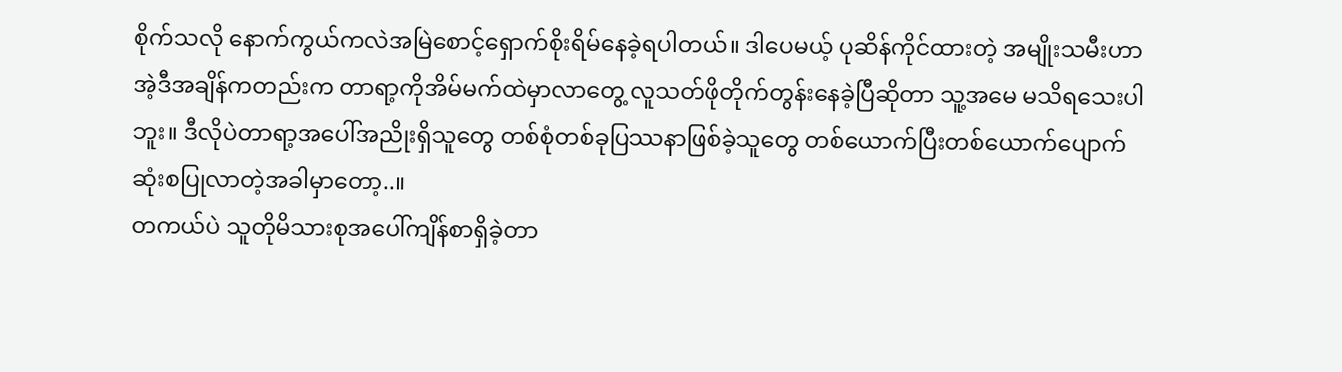စိုက်သလို နောက်ကွယ်ကလဲအမြဲစောင့်ရှောက်စိုးရိမ်နေခဲ့ရပါတယ်။ ဒါပေမယ့် ပုဆိန်ကိုင်ထားတဲ့ အမျိုးသမီးဟာ အဲ့ဒီအချိန်ကတည်းက တာရာ့ကိုအိမ်မက်ထဲမှာလာတွေ့ လူသတ်ဖိုတိုက်တွန်းနေခဲ့ပြီဆိုတာ သူ့အမေ မသိရသေးပါဘူး။ ဒီလိုပဲတာရာ့အပေါ်အညိုးရှိသူတွေ တစ်စုံတစ်ခုပြဿနာဖြစ်ခဲ့သူတွေ တစ်ယောက်ပြီးတစ်ယောက်ပျောက်ဆုံးစပြုလာတဲ့အခါမှာတော့..။
တကယ်ပဲ သူတိုမိသားစုအပေါ်ကျိန်စာရှိခဲ့တာ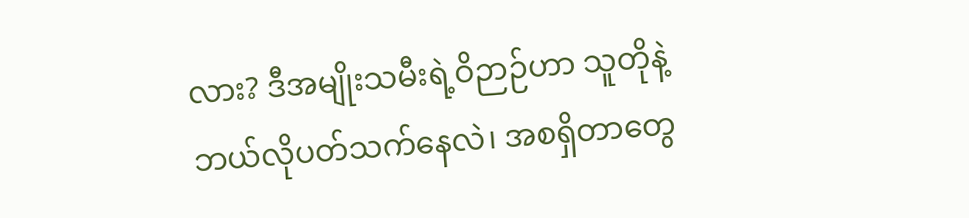လား? ဒီအမျိုးသမီးရဲ့ဝိဉာဉ်ဟာ သူတိုနဲ့ဘယ်လိုပတ်သက်နေလဲ၊ အစရှိတာတွေ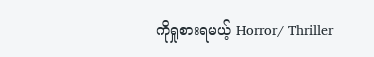ကိုရှုစားရမယ့် Horror/ Thriller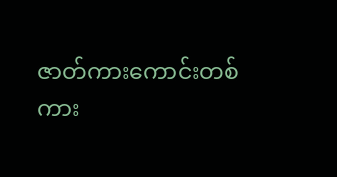ဇာတ်ကားကောင်းတစ်ကား